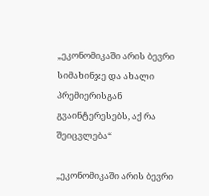„ეკონომიკაში არის ბევრი სიმახინჯე და ახალი პრემიერისგან გვაინტერესებს, აქ რა შეიცვლება“

„ეკონომიკაში არის ბევრი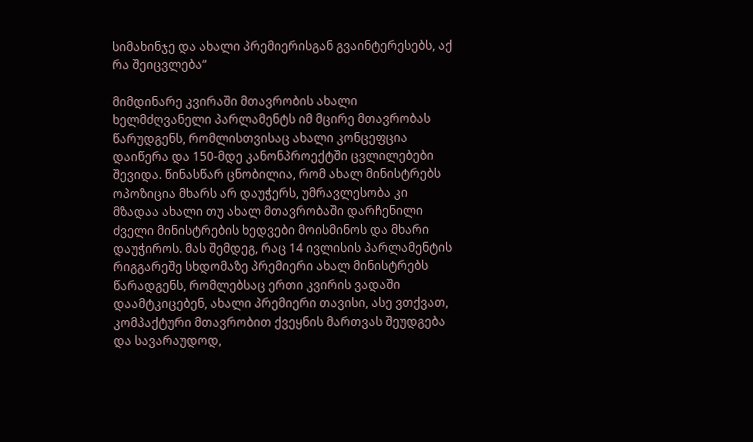სიმახინჯე და ახალი პრემიერისგან გვაინტერესებს, აქ რა შეიცვლება“

მიმდინარე კვირაში მთავრობის ახალი ხელმძღვანელი პარლამენტს იმ მცირე მთავრობას წარუდგენს, რომლისთვისაც ახალი კონცეფცია დაიწერა და 150-მდე კანონპროექტში ცვლილებები შევიდა. წინასწარ ცნობილია, რომ ახალ მინისტრებს ოპოზიცია მხარს არ დაუჭერს, უმრავლესობა კი მზადაა ახალი თუ ახალ მთავრობაში დარჩენილი ძველი მინისტრების ხედვები მოისმინოს და მხარი დაუჭიროს. მას შემდეგ, რაც 14 ივლისის პარლამენტის რიგგარეშე სხდომაზე პრემიერი ახალ მინისტრებს წარადგენს, რომლებსაც ერთი კვირის ვადაში დაამტკიცებენ, ახალი პრემიერი თავისი, ასე ვთქვათ, კომპაქტური მთავრობით ქვეყნის მართვას შეუდგება და სავარაუდოდ,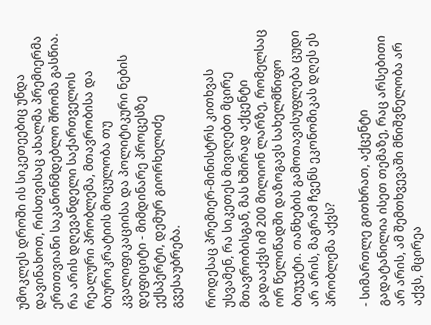უმოკლეს დროში ის სიკეთეებიც უნდა დავინახოთ, რისთვისაც ახალმა პრემიერმა ერთთვიანი საკანონმდებლო შრომა გასწია. რა არის დღევანდელი საქართველოს რეალური პრობლემა, მთავრობისა და ბიუროკრატიის მოცულობა თუ კვალიფიკაციისა და პოლიტიკური ნების დეფიციტი - მიმდინარე პროცესზე ექსპერტი, დემურ გიორხელიძე გვესაუბრება.

როდესაც პრემიერ-მინისტრს კითხვას უსვამენ, რა სიკეთეს მივიღებთ მცირე მთავრობისგან, მას ხშირად აქცენტი გადააქვს იმ 200 მილიონ ლარზე, რომელსაც ორ წელიწადში დაზოგავს სახელმწიფო ბიუჯეტი. თანხების გამოთავისუფლება ცუდი არ არის, მაგრამ ჩვენს ეკონომიკას დღეს ეს პრობლემა აქვს?

- სიმართლე გითხრათ, აქცენტი გადატანილია ისეთ თემაზე, რაც არსებითი არ არის, ამ შემთხვევაში მნიშვნელობა არ აქვს, მცირეა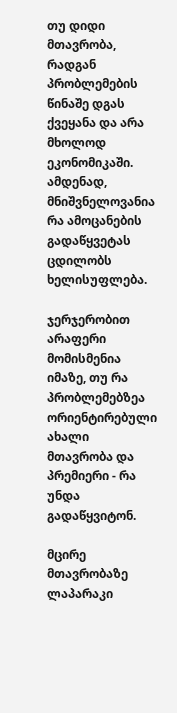თუ დიდი მთავრობა, რადგან პრობლემების წინაშე დგას ქვეყანა და არა მხოლოდ ეკონომიკაში. ამდენად, მნიშვნელოვანია რა ამოცანების გადაწყვეტას ცდილობს ხელისუფლება.

ჯერჯერობით არაფერი მომისმენია იმაზე, თუ რა პრობლემებზეა ორიენტირებული ახალი მთავრობა და პრემიერი - რა უნდა გადაწყვიტონ.

მცირე მთავრობაზე ლაპარაკი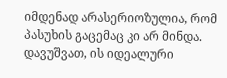იმდენად არასერიოზულია, რომ პასუხის გაცემაც კი არ მინდა. დავუშვათ, ის იდეალური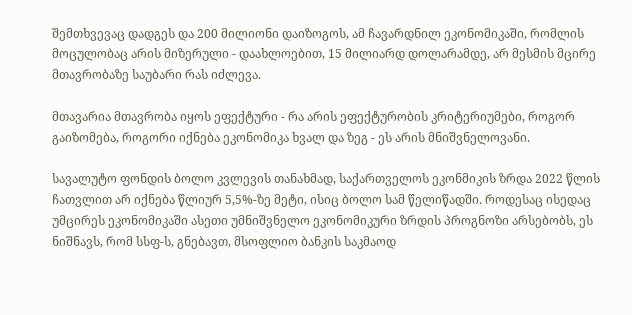შემთხვევაც დადგეს და 200 მილიონი დაიზოგოს, ამ ჩავარდნილ ეკონომიკაში, რომლის მოცულობაც არის მიზერული - დაახლოებით, 15 მილიარდ დოლარამდე, არ მესმის მცირე მთავრობაზე საუბარი რას იძლევა.

მთავარია მთავრობა იყოს ეფექტური - რა არის ეფექტურობის კრიტერიუმები, როგორ გაიზომება, როგორი იქნება ეკონომიკა ხვალ და ზეგ - ეს არის მნიშვნელოვანი.

სავალუტო ფონდის ბოლო კვლევის თანახმად, საქართველოს ეკონმიკის ზრდა 2022 წლის ჩათვლით არ იქნება წლიურ 5,5%-ზე მეტი, ისიც ბოლო სამ წელიწადში. როდესაც ისედაც უმცირეს ეკონომიკაში ასეთი უმნიშვნელო ეკონომიკური ზრდის პროგნოზი არსებობს, ეს ნიშნავს, რომ სსფ-ს, გნებავთ, მსოფლიო ბანკის საკმაოდ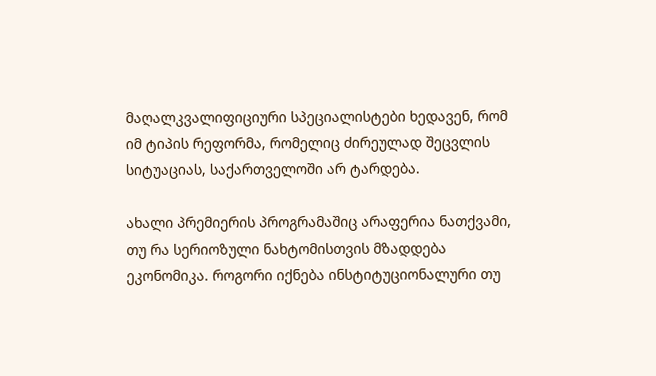მაღალკვალიფიციური სპეციალისტები ხედავენ, რომ იმ ტიპის რეფორმა, რომელიც ძირეულად შეცვლის სიტუაციას, საქართველოში არ ტარდება.

ახალი პრემიერის პროგრამაშიც არაფერია ნათქვამი, თუ რა სერიოზული ნახტომისთვის მზადდება ეკონომიკა. როგორი იქნება ინსტიტუციონალური თუ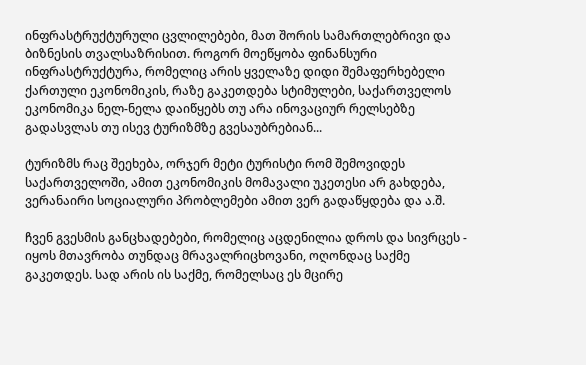ინფრასტრუქტურული ცვლილებები, მათ შორის სამართლებრივი და ბიზნესის თვალსაზრისით. როგორ მოეწყობა ფინანსური ინფრასტრუქტურა, რომელიც არის ყველაზე დიდი შემაფერხებელი ქართული ეკონომიკის, რაზე გაკეთდება სტიმულები, საქართველოს ეკონომიკა ნელ-ნელა დაიწყებს თუ არა ინოვაციურ რელსებზე გადასვლას თუ ისევ ტურიზმზე გვესაუბრებიან...

ტურიზმს რაც შეეხება, ორჯერ მეტი ტურისტი რომ შემოვიდეს საქართველოში, ამით ეკონომიკის მომავალი უკეთესი არ გახდება, ვერანაირი სოციალური პრობლემები ამით ვერ გადაწყდება და ა.შ.

ჩვენ გვესმის განცხადებები, რომელიც აცდენილია დროს და სივრცეს - იყოს მთავრობა თუნდაც მრავალრიცხოვანი, ოღონდაც საქმე გაკეთდეს. სად არის ის საქმე, რომელსაც ეს მცირე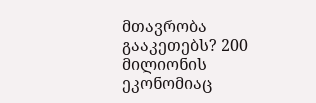მთავრობა გააკეთებს? 200 მილიონის ეკონომიაც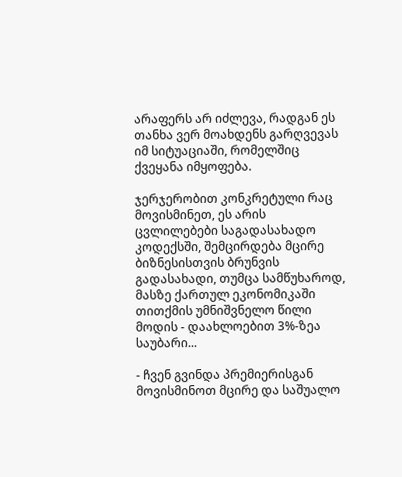არაფერს არ იძლევა, რადგან ეს თანხა ვერ მოახდენს გარღვევას იმ სიტუაციაში, რომელშიც ქვეყანა იმყოფება.

ჯერჯერობით კონკრეტული რაც მოვისმინეთ, ეს არის ცვლილებები საგადასახადო კოდექსში, შემცირდება მცირე ბიზნესისთვის ბრუნვის გადასახადი, თუმცა სამწუხაროდ, მასზე ქართულ ეკონომიკაში თითქმის უმნიშვნელო წილი მოდის - დაახლოებით 3%-ზეა საუბარი...

- ჩვენ გვინდა პრემიერისგან მოვისმინოთ მცირე და საშუალო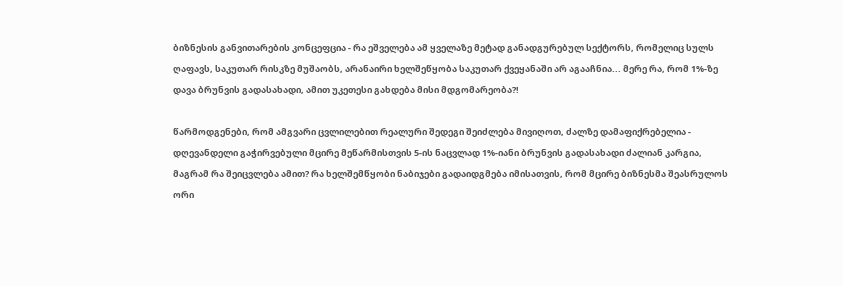ბიზნესის განვითარების კონცეფცია - რა ეშველება ამ ყველაზე მეტად განადგურებულ სექტორს, რომელიც სულს ღაფავს, საკუთარ რისკზე მუშაობს, არანაირი ხელშეწყობა საკუთარ ქვეყანაში არ აგააჩნია... მერე რა, რომ 1%-ზე დავა ბრუნვის გადასახადი, ამით უკეთესი გახდება მისი მდგომარეობა?!

წარმოდგენები, რომ ამგვარი ცვლილებით რეალური შედეგი შეიძლება მივიღოთ, ძალზე დამაფიქრებელია - დღევანდელი გაჭირვებული მცირე მეწარმისთვის 5-ის ნაცვლად 1%-იანი ბრუნვის გადასახადი ძალიან კარგია, მაგრამ რა შეიცვლება ამით? რა ხელშემწყობი ნაბიჯები გადაიდგმება იმისათვის, რომ მცირე ბიზნესმა შეასრულოს ორი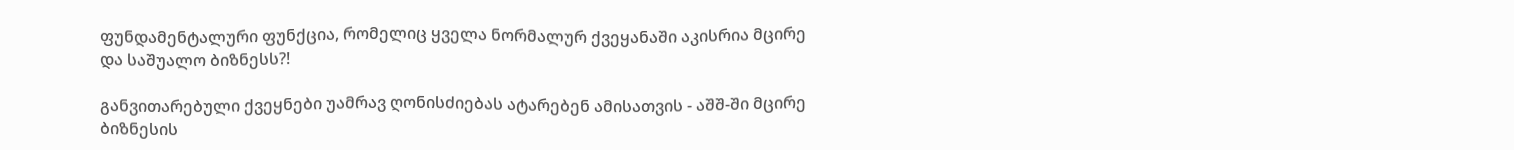ფუნდამენტალური ფუნქცია, რომელიც ყველა ნორმალურ ქვეყანაში აკისრია მცირე და საშუალო ბიზნესს?!

განვითარებული ქვეყნები უამრავ ღონისძიებას ატარებენ ამისათვის - აშშ-ში მცირე ბიზნესის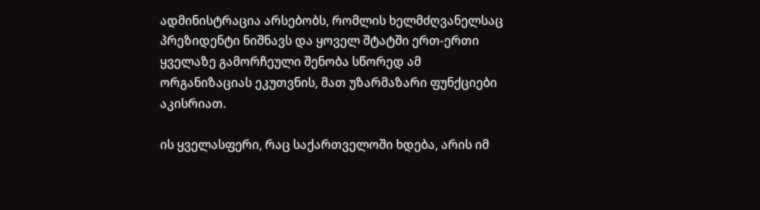ადმინისტრაცია არსებობს, რომლის ხელმძღვანელსაც პრეზიდენტი ნიშნავს და ყოველ შტატში ერთ-ერთი ყველაზე გამორჩეული შენობა სწორედ ამ ორგანიზაციას ეკუთვნის, მათ უზარმაზარი ფუნქციები აკისრიათ.

ის ყველასფერი, რაც საქართველოში ხდება, არის იმ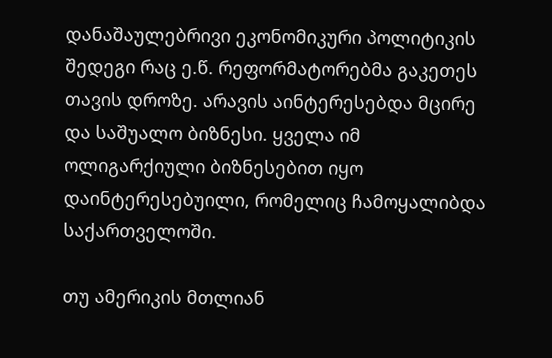დანაშაულებრივი ეკონომიკური პოლიტიკის შედეგი რაც ე.წ. რეფორმატორებმა გაკეთეს თავის დროზე. არავის აინტერესებდა მცირე და საშუალო ბიზნესი. ყველა იმ ოლიგარქიული ბიზნესებით იყო დაინტერესებუილი, რომელიც ჩამოყალიბდა საქართველოში.

თუ ამერიკის მთლიან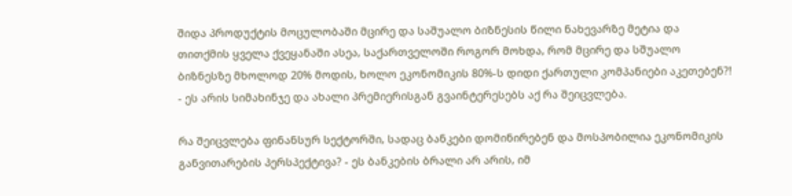შიდა პროდუქტის მოცულობაში მცირე და საშუალო ბიზნესის წილი ნახევარზე მეტია და თითქმის ყველა ქვეყანაში ასეა, საქართველოში როგორ მოხდა, რომ მცირე და სშუალო ბიზნესზე მხოლოდ 20% მოდის, ხოლო ეკონომიკის 80%-ს დიდი ქართული კომპანიები აკეთებენ?! - ეს არის სიმახინჯე და ახალი პრემიერისგან გვაინტერესებს აქ რა შეიცვლება.

რა შეიცვლება ფინანსურ სექტორში, სადაც ბანკები დომინირებენ და მოსპობილია ეკონომიკის განვითარების პერსპექტივა? - ეს ბანკების ბრალი არ არის, იმ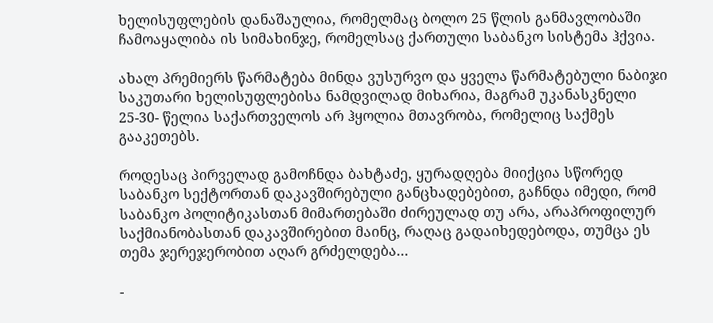ხელისუფლების დანაშაულია, რომელმაც ბოლო 25 წლის განმავლობაში ჩამოაყალიბა ის სიმახინჯე, რომელსაც ქართული საბანკო სისტემა ჰქვია.

ახალ პრემიერს წარმატება მინდა ვუსურვო და ყველა წარმატებული ნაბიჯი საკუთარი ხელისუფლებისა ნამდვილად მიხარია, მაგრამ უკანასკნელი 25-30- წელია საქართველოს არ ჰყოლია მთავრობა, რომელიც საქმეს გააკეთებს.

როდესაც პირველად გამოჩნდა ბახტაძე, ყურადღება მიიქცია სწორედ საბანკო სექტორთან დაკავშირებული განცხადებებით, გაჩნდა იმედი, რომ საბანკო პოლიტიკასთან მიმართებაში ძირეულად თუ არა, არაპროფილურ საქმიანობასთან დაკავშირებით მაინც, რაღაც გადაიხედებოდა, თუმცა ეს თემა ჯერეჯერობით აღარ გრძელდება...

-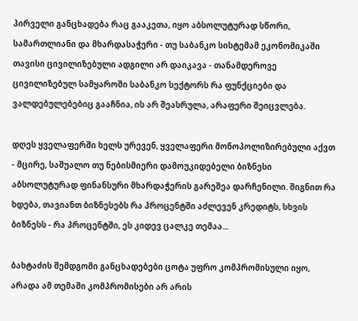პირველი განცხადება რაც გააკეთა, იყო აბსოლუტურად სწორი, სამართლიანი და მხარდასაჭერი - თუ საბანკო სისტემამ ეკონომიკაში თავისი ცივილიზებული ადგილი არ დაიკავა - თანამდეროვე ცივილიზებულ სამყაროში საბანკო სექტორს რა ფუნქციები და ვალდებულებებიც გააჩნია, ის არ შეასრულა, არაფერი შეიცვლება.

დღეს ყველაფერში ხელს ურევენ, ყველაფერი მონოპოლიზირებული აქვთ - მცირე, საშუალო თუ ნებისმიერი დამოუკიდებელი ბიზნესი აბსოლუტურად ფინანსური მხარდაჭერის გარეშეა დარჩენილი. შიგნით რა ხდება, თავიანთ ბიზნესებს რა პროცენტში აძლევენ კრედიტს, სხვის ბიზნესს - რა პროცენტში, ეს კიდევ ცალკე თემაა...

ბახტაძის შემდგომი განცხადებები ცოტა უფრო კომპრომისული იყო, არადა ამ თემაში კომპრომისები არ არის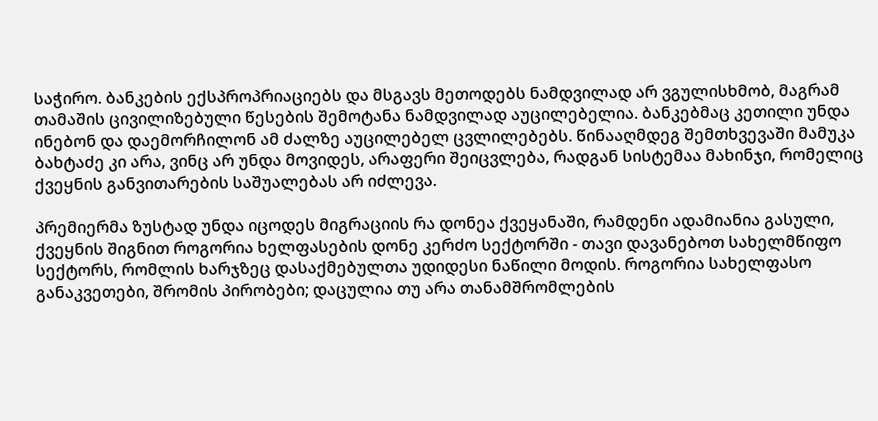საჭირო. ბანკების ექსპროპრიაციებს და მსგავს მეთოდებს ნამდვილად არ ვგულისხმობ, მაგრამ თამაშის ცივილიზებული წესების შემოტანა ნამდვილად აუცილებელია. ბანკებმაც კეთილი უნდა ინებონ და დაემორჩილონ ამ ძალზე აუცილებელ ცვლილებებს. წინააღმდეგ შემთხვევაში მამუკა ბახტაძე კი არა, ვინც არ უნდა მოვიდეს, არაფერი შეიცვლება, რადგან სისტემაა მახინჯი, რომელიც ქვეყნის განვითარების საშუალებას არ იძლევა.

პრემიერმა ზუსტად უნდა იცოდეს მიგრაციის რა დონეა ქვეყანაში, რამდენი ადამიანია გასული, ქვეყნის შიგნით როგორია ხელფასების დონე კერძო სექტორში - თავი დავანებოთ სახელმწიფო სექტორს, რომლის ხარჯზეც დასაქმებულთა უდიდესი ნაწილი მოდის. როგორია სახელფასო განაკვეთები, შრომის პირობები; დაცულია თუ არა თანამშრომლების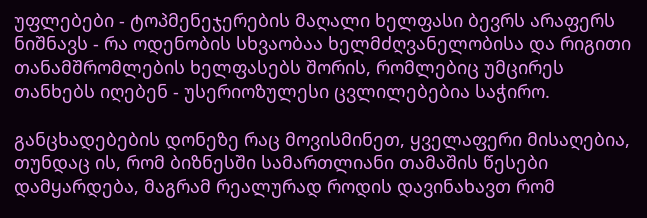უფლებები - ტოპმენეჯერების მაღალი ხელფასი ბევრს არაფერს ნიშნავს - რა ოდენობის სხვაობაა ხელმძღვანელობისა და რიგითი თანამშრომლების ხელფასებს შორის, რომლებიც უმცირეს თანხებს იღებენ - უსერიოზულესი ცვლილებებია საჭირო.

განცხადებების დონეზე რაც მოვისმინეთ, ყველაფერი მისაღებია, თუნდაც ის, რომ ბიზნესში სამართლიანი თამაშის წესები დამყარდება, მაგრამ რეალურად როდის დავინახავთ რომ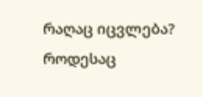რაღაც იცვლება? როდესაც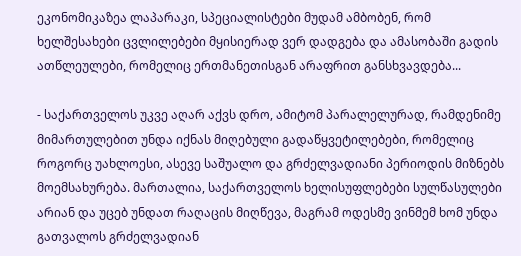ეკონომიკაზეა ლაპარაკი, სპეციალისტები მუდამ ამბობენ, რომ ხელშესახები ცვლილებები მყისიერად ვერ დადგება და ამასობაში გადის ათწლეულები, რომელიც ერთმანეთისგან არაფრით განსხვავდება...

- საქართველოს უკვე აღარ აქვს დრო, ამიტომ პარალელურად, რამდენიმე მიმართულებით უნდა იქნას მიღებული გადაწყვეტილებები, რომელიც როგორც უახლოესი, ასევე საშუალო და გრძელვადიანი პერიოდის მიზნებს მოემსახურება. მართალია, საქართველოს ხელისუფლებები სულწასულები არიან და უცებ უნდათ რაღაცის მიღწევა, მაგრამ ოდესმე ვინმემ ხომ უნდა გათვალოს გრძელვადიან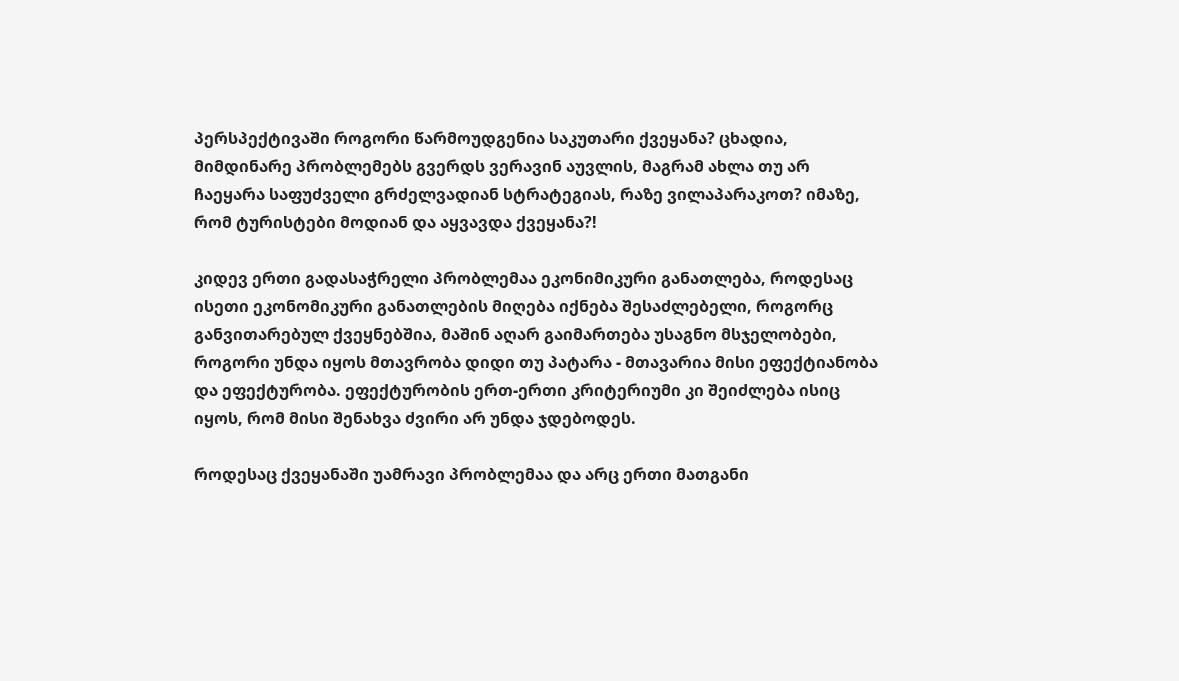პერსპექტივაში როგორი წარმოუდგენია საკუთარი ქვეყანა? ცხადია, მიმდინარე პრობლემებს გვერდს ვერავინ აუვლის, მაგრამ ახლა თუ არ ჩაეყარა საფუძველი გრძელვადიან სტრატეგიას, რაზე ვილაპარაკოთ? იმაზე, რომ ტურისტები მოდიან და აყვავდა ქვეყანა?!

კიდევ ერთი გადასაჭრელი პრობლემაა ეკონიმიკური განათლება, როდესაც ისეთი ეკონომიკური განათლების მიღება იქნება შესაძლებელი, როგორც განვითარებულ ქვეყნებშია, მაშინ აღარ გაიმართება უსაგნო მსჯელობები, როგორი უნდა იყოს მთავრობა დიდი თუ პატარა - მთავარია მისი ეფექტიანობა და ეფექტურობა. ეფექტურობის ერთ-ერთი კრიტერიუმი კი შეიძლება ისიც იყოს, რომ მისი შენახვა ძვირი არ უნდა ჯდებოდეს.

როდესაც ქვეყანაში უამრავი პრობლემაა და არც ერთი მათგანი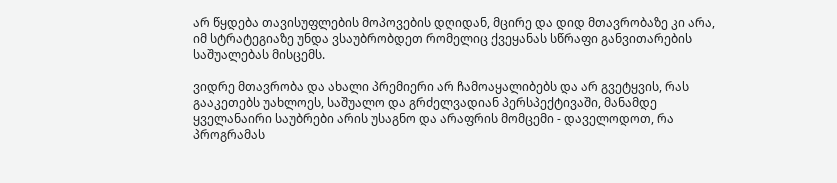არ წყდება თავისუფლების მოპოვების დღიდან, მცირე და დიდ მთავრობაზე კი არა, იმ სტრატეგიაზე უნდა ვსაუბრობდეთ რომელიც ქვეყანას სწრაფი განვითარების საშუალებას მისცემს.

ვიდრე მთავრობა და ახალი პრემიერი არ ჩამოაყალიბებს და არ გვეტყვის, რას გააკეთებს უახლოეს, საშუალო და გრძელვადიან პერსპექტივაში, მანამდე ყველანაირი საუბრები არის უსაგნო და არაფრის მომცემი - დაველოდოთ, რა პროგრამას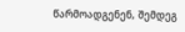წარმოადგენენ, შემდეგ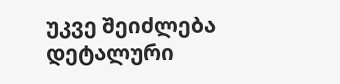უკვე შეიძლება დეტალური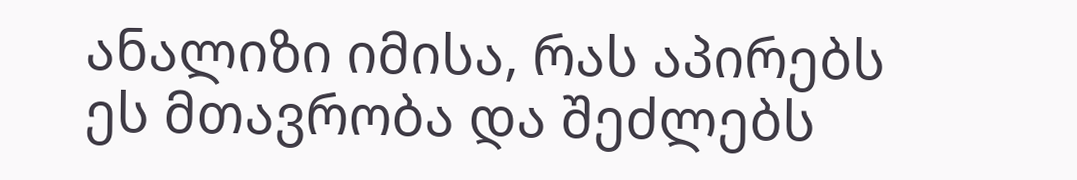ანალიზი იმისა, რას აპირებს ეს მთავრობა და შეძლებს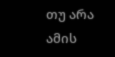თუ არა ამის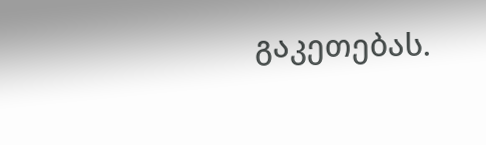გაკეთებას.